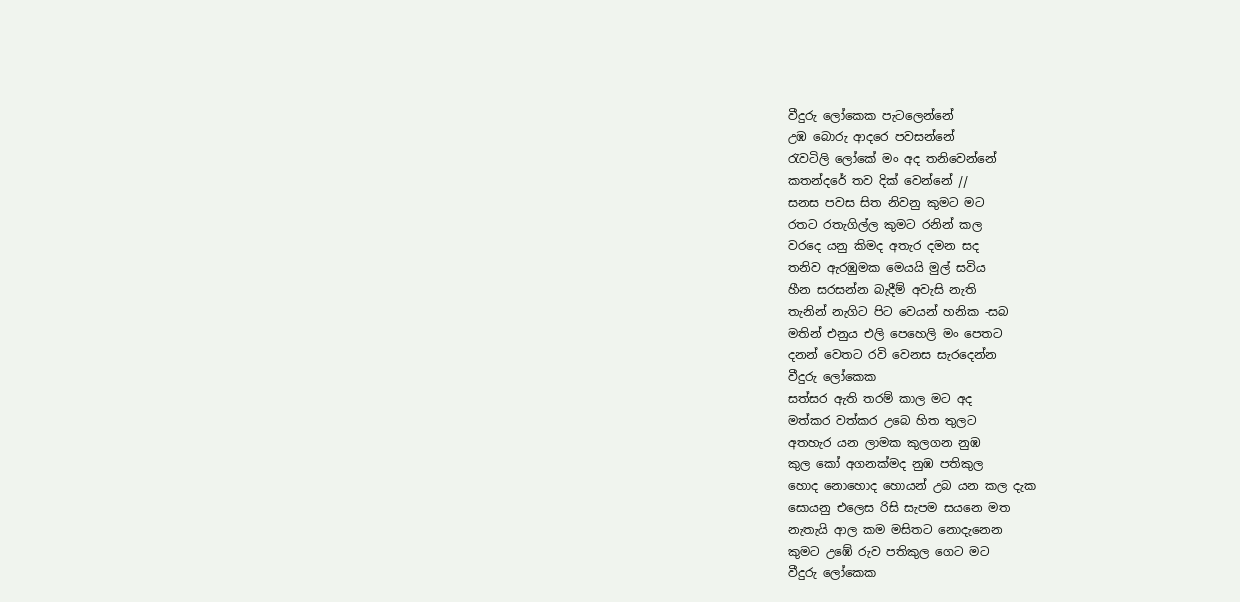වීදුරු ලෝකෙක පැටලෙන්නේ
උඹ බොරු ආදරෙ පවසන්නේ
රැවටිලි ලෝකේ මං අද තනිවෙන්නේ
කතන්දරේ තව දික් වෙන්නේ //
සනස පවස සිත නිවනු කුමට මට
රතට රතැගිල්ල කුමට රනින් කල
වරදෙ යනු කිමද අතැර දමන සද
තනිව ඇරඹුමක මෙයයි මුල් සවිය
හීන සරසන්න බැදීම් අවැසි නැති
තැනින් නැගිට පිට වෙයන් හනික -සබ
මතින් එනුය එලි පෙහෙලි මං පෙතට
දනන් වෙතට රවි වෙනස සැරදෙන්න
වීදුරු ලෝකෙක
සත්සර ඇති තරම් කාල මට අද
මත්කර වත්කර උබෙ හිත තුලට
අතහැර යන ලාමක කුලගන නුඹ
කුල කෝ අගනක්මද නුඹ පතිකුල
හොද නොහොද හොයන් උබ යන කල දැක
සොයනු එලෙස රිසි සැපම සයනෙ මත
නැතැයි ආල කම මසිතට නොදැනෙන
කුමට උඹේ රුව පතිකුල ගෙට මට
වීදුරු ලෝකෙක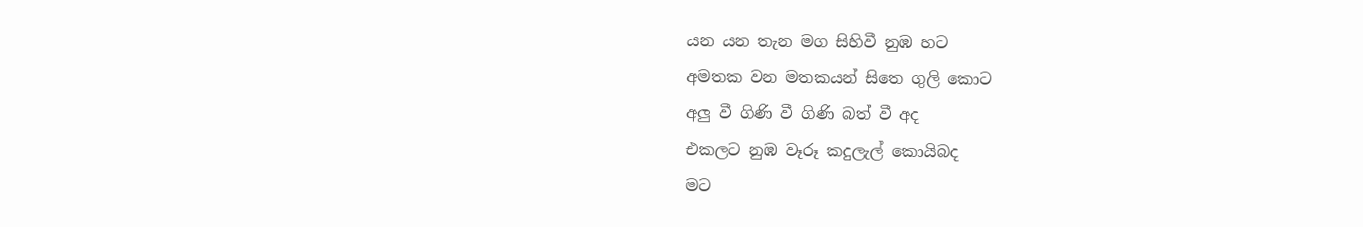යන යන තැන මග සිහිවී නුඹ හට
අමතක වන මතකයන් සිතෙ ගුලි කොට
අලු වී ගිණි වී ගිණි බත් වී අද
එකලට නුඹ වෑරූ කදුලැල් කොයිබද
මට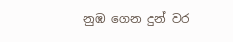නුඹ ගෙන දුන් වර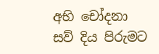අභි චෝදනා
සව් දිය පිරුමට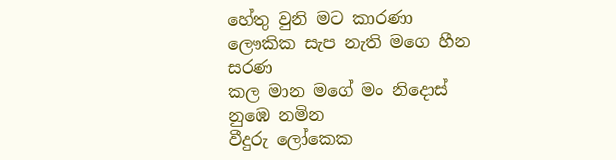හේතු වුනි මට කාරණා
ලෞකික සැප නැති මගෙ හීන සරණ
කල මාන මගේ මං නිදොස් නුඹෙ නමින
වීදුරු ලෝකෙක